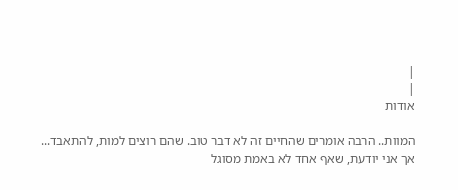|
|
אודות

המוות.. הרבה אומרים שהחיים זה לא דבר טוב. שהם רוצים למות, להתאבד... אך אני יודעת, שאף אחד לא באמת מסוגל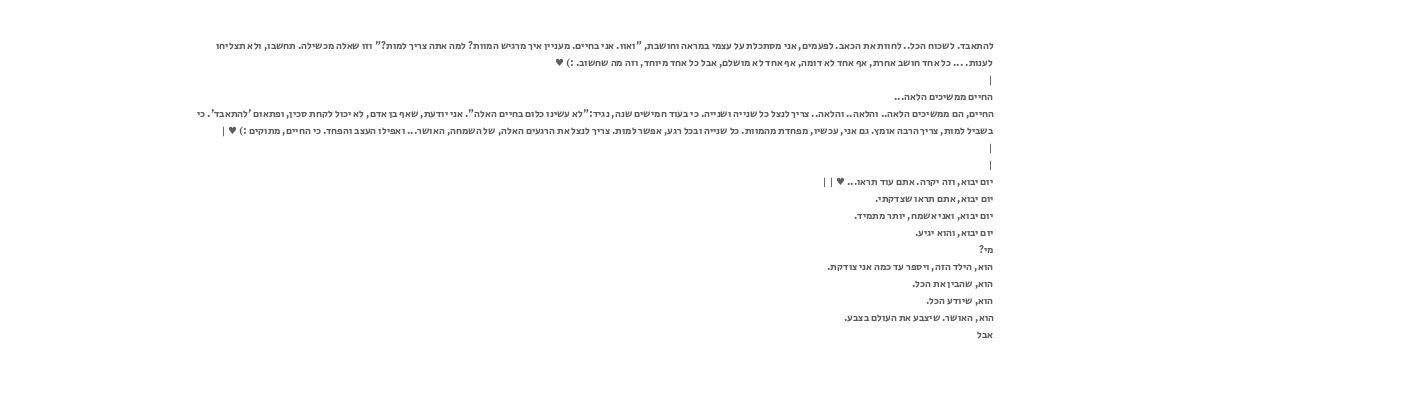להתאבד. לשכוח הכל.. לחוות את הכאב. לפעמים, אני מסתכלת על עצמי במראה וחושבת, "ואוו. אני בחיים. מעניין איך מרגיש המוות? למה אתה צריך למות?" וזו שאלה מכשילה. תחשבו, ולא תצליחו לענות. ... כל אחד חושב אחרת, אף אחד לא דומה, אף אחד לא מושלם, אבל כל אחד מיוחד, וזה מה שחשוב. :) ♥
|
החיים ממשיכים הלאה...
החיים, הם ממשיכים הלאה.. והלאה.. והלאה.. צריך לנצל כל שנייה ושנייה. כי בעוד חמישים שנה, נגיד:"לא עשינו כלום בחיים האלה". אני יודעת, שאף בן אדם, לא יכול לקחת סכין, ופתאום 'להתאבד'. כי בשביל למות, צריך הרבה אומץ. גם אני, עכשיו, מפחדת מהמוות. כל שנייה ובכל רגע, אפשר למות. צריך לנצל את הרגעים האלה, של השמחה, האושר... ואפילו העצב והפחד. כי החיים, מתוקים :) ♥ |
|
|
יום יבוא, וזה יקרה. אתם עוד תראו... ♥ | |
יום יבוא, אתם תראו שצדקתי.
יום יבוא, ואני אשמח, יותר מתמיד.
יום יבוא, והוא יגיע.
מי?
הוא, הילד הזה, ויספר עד כמה אני צודקת.
הוא, שהבין את הכל.
הוא, שיודע הכל.
הוא, האושר. שיצבע את העולם בצבע.
אבל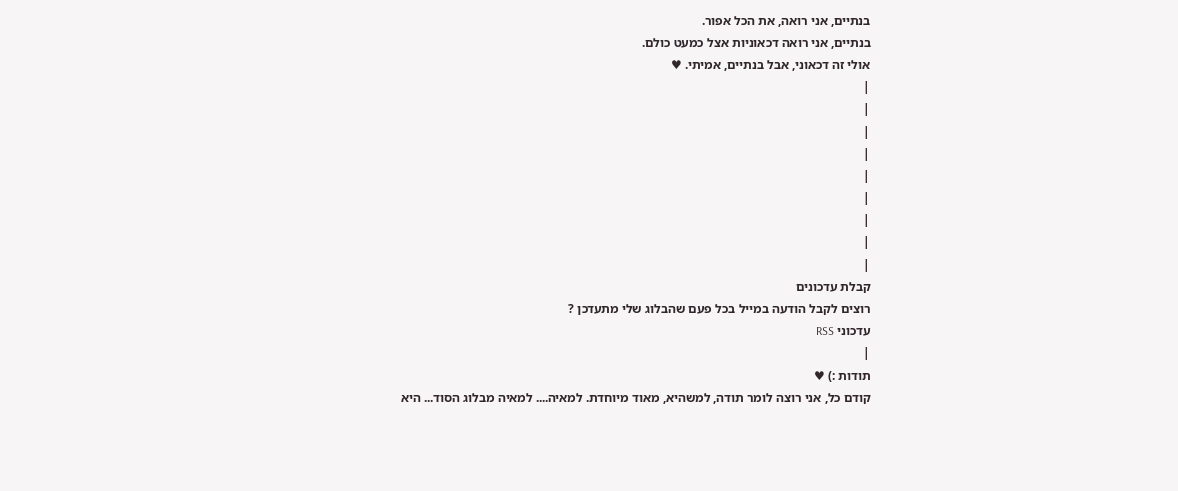בנתיים, אני רואה, את הכל אפור.
בנתיים, אני רואה דכאוניות אצל כמעט כולם.
אולי זה דכאוני, אבל בנתיים, אמיתי. ♥
|
|
|
|
|
|
|
|
|
קבלת עדכונים
רוצים לקבל הודעה במייל בכל פעם שהבלוג שלי מתעדכן ?
עדכוני RSS
|
תודות :) ♥
קודם כל, אני רוצה לומר תודה, למשהיא, מאוד מיוחדת. למאיה.... למאיה מבלוג הסוד... היא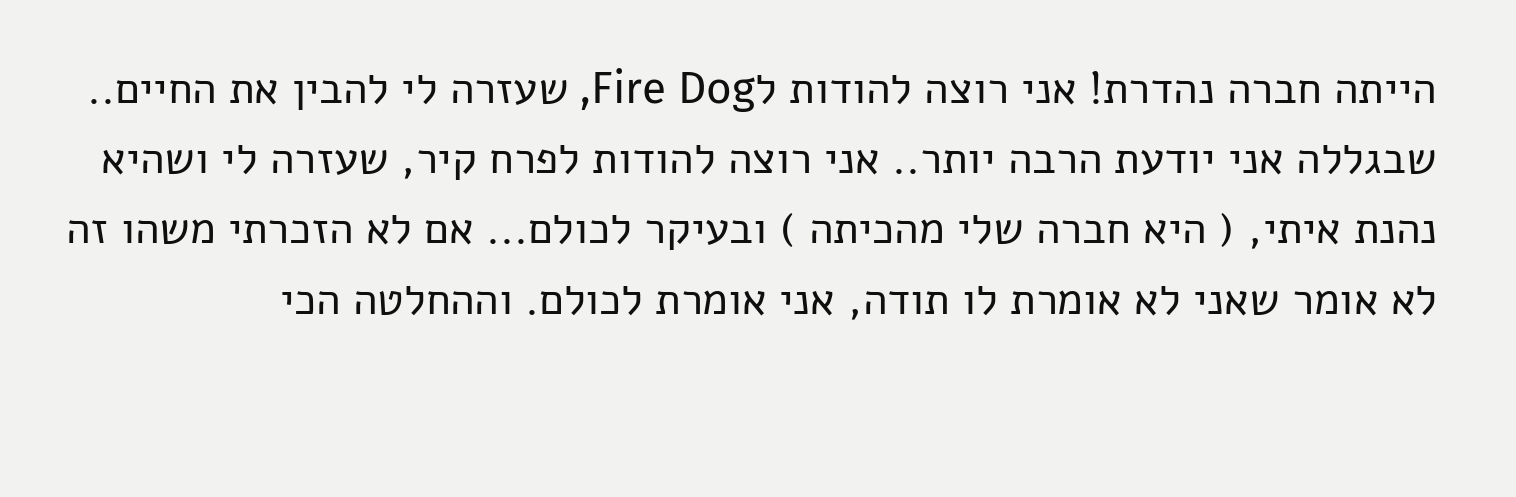הייתה חברה נהדרת! אני רוצה להודות לFire Dog, שעזרה לי להבין את החיים.. שבגללה אני יודעת הרבה יותר.. אני רוצה להודות לפרח קיר, שעזרה לי ושהיא נהנת איתי, ( היא חברה שלי מהכיתה ) ובעיקר לכולם... אם לא הזכרתי משהו זה לא אומר שאני לא אומרת לו תודה, אני אומרת לכולם. וההחלטה הכי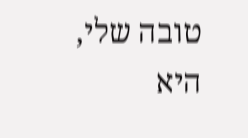טובה שלי, היא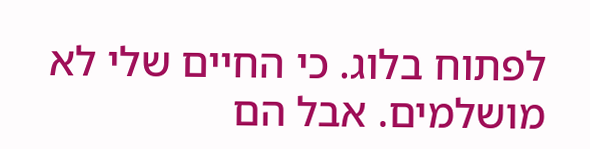לפתוח בלוג. כי החיים שלי לא מושלמים. אבל הם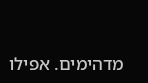מדהימים. אפילו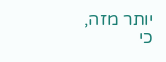יותר מזה, כי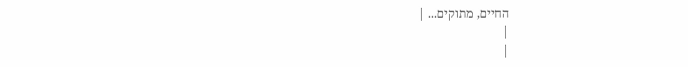החיים, מתוקים... |
|
|